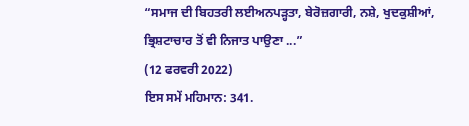“ਸਮਾਜ ਦੀ ਬਿਹਤਰੀ ਲਈਅਨਪੜ੍ਹਤਾ, ਬੇਰੋਜ਼ਗਾਰੀ, ਨਸ਼ੇ, ਖੁਦਕੁਸ਼ੀਆਂ, ਭ੍ਰਿਸ਼ਟਾਚਾਰ ਤੋਂ ਵੀ ਨਿਜਾਤ ਪਾਉਣਾ ...”
(12 ਫਰਵਰੀ 2022)
ਇਸ ਸਮੇਂ ਮਹਿਮਾਨ: 341.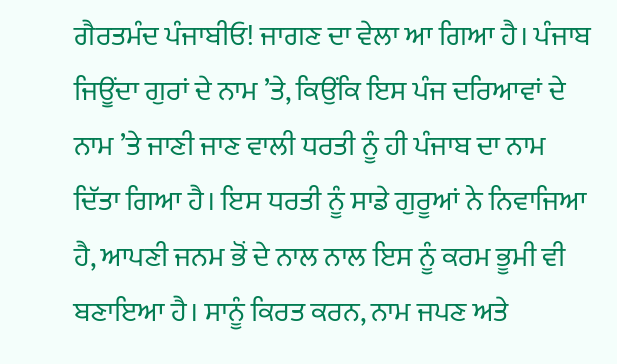ਗੈਰਤਮੰਦ ਪੰਜਾਬੀਓ! ਜਾਗਣ ਦਾ ਵੇਲਾ ਆ ਗਿਆ ਹੈ। ਪੰਜਾਬ ਜਿਊਂਦਾ ਗੁਰਾਂ ਦੇ ਨਾਮ ’ਤੇ, ਕਿਉਂਕਿ ਇਸ ਪੰਜ ਦਰਿਆਵਾਂ ਦੇ ਨਾਮ ’ਤੇ ਜਾਣੀ ਜਾਣ ਵਾਲੀ ਧਰਤੀ ਨੂੰ ਹੀ ਪੰਜਾਬ ਦਾ ਨਾਮ ਦਿੱਤਾ ਗਿਆ ਹੈ। ਇਸ ਧਰਤੀ ਨੂੰ ਸਾਡੇ ਗੁਰੂਆਂ ਨੇ ਨਿਵਾਜਿਆ ਹੈ, ਆਪਣੀ ਜਨਮ ਭੋਂ ਦੇ ਨਾਲ ਨਾਲ ਇਸ ਨੂੰ ਕਰਮ ਭੂਮੀ ਵੀ ਬਣਾਇਆ ਹੈ। ਸਾਨੂੰ ਕਿਰਤ ਕਰਨ, ਨਾਮ ਜਪਣ ਅਤੇ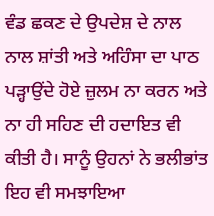ਵੰਡ ਛਕਣ ਦੇ ਉਪਦੇਸ਼ ਦੇ ਨਾਲ ਨਾਲ ਸ਼ਾਂਤੀ ਅਤੇ ਅਹਿੰਸਾ ਦਾ ਪਾਠ ਪੜ੍ਹਾਉਂਦੇ ਹੋਏ ਜ਼ੁਲਮ ਨਾ ਕਰਨ ਅਤੇ ਨਾ ਹੀ ਸਹਿਣ ਦੀ ਹਦਾਇਤ ਵੀ ਕੀਤੀ ਹੈ। ਸਾਨੂੰ ਉਹਨਾਂ ਨੇ ਭਲੀਭਾਂਤ ਇਹ ਵੀ ਸਮਝਾਇਆ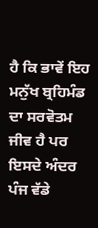ਹੈ ਕਿ ਭਾਵੇਂ ਇਹ ਮਨੁੱਖ ਬ੍ਰਹਿਮੰਡ ਦਾ ਸਰਵੋਤਮ ਜੀਵ ਹੈ ਪਰ ਇਸਦੇ ਅੰਦਰ ਪੰਜ ਵੱਡੇ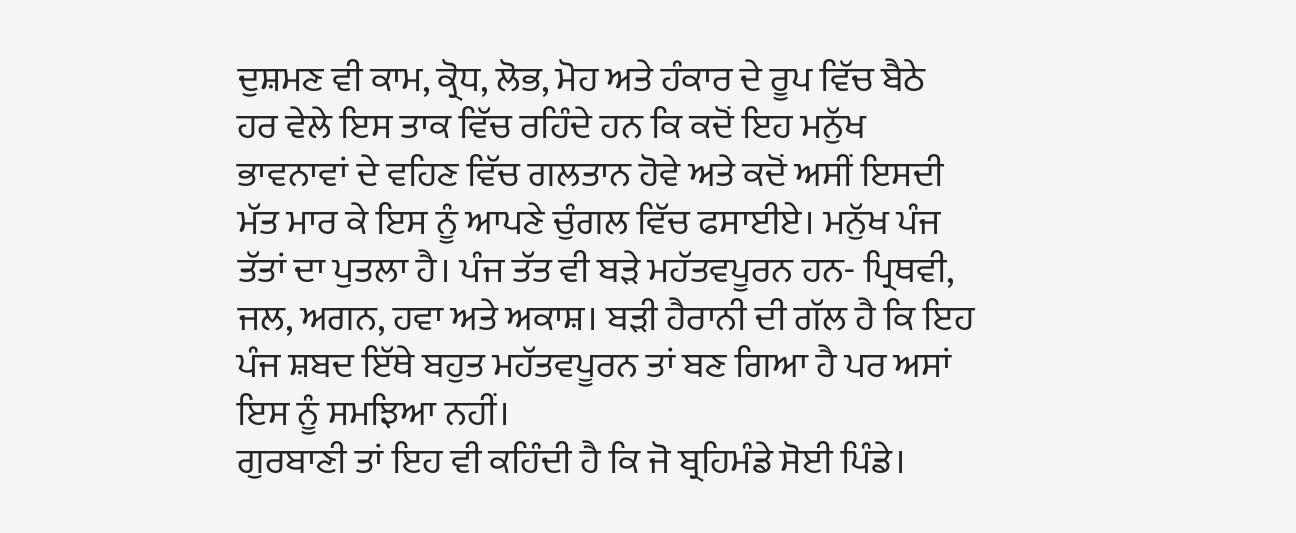ਦੁਸ਼ਮਣ ਵੀ ਕਾਮ, ਕ੍ਰੋਧ, ਲੋਭ, ਮੋਹ ਅਤੇ ਹੰਕਾਰ ਦੇ ਰੂਪ ਵਿੱਚ ਬੈਠੇ ਹਰ ਵੇਲੇ ਇਸ ਤਾਕ ਵਿੱਚ ਰਹਿੰਦੇ ਹਨ ਕਿ ਕਦੋਂ ਇਹ ਮਨੁੱਖ ਭਾਵਨਾਵਾਂ ਦੇ ਵਹਿਣ ਵਿੱਚ ਗਲਤਾਨ ਹੋਵੇ ਅਤੇ ਕਦੋਂ ਅਸੀਂ ਇਸਦੀ ਮੱਤ ਮਾਰ ਕੇ ਇਸ ਨੂੰ ਆਪਣੇ ਚੁੰਗਲ ਵਿੱਚ ਫਸਾਈਏ। ਮਨੁੱਖ ਪੰਜ ਤੱਤਾਂ ਦਾ ਪੁਤਲਾ ਹੈ। ਪੰਜ ਤੱਤ ਵੀ ਬੜੇ ਮਹੱਤਵਪੂਰਨ ਹਨ- ਪ੍ਰਿਥਵੀ, ਜਲ, ਅਗਨ, ਹਵਾ ਅਤੇ ਅਕਾਸ਼। ਬੜੀ ਹੈਰਾਨੀ ਦੀ ਗੱਲ ਹੈ ਕਿ ਇਹ ਪੰਜ ਸ਼ਬਦ ਇੱਥੇ ਬਹੁਤ ਮਹੱਤਵਪੂਰਨ ਤਾਂ ਬਣ ਗਿਆ ਹੈ ਪਰ ਅਸਾਂ ਇਸ ਨੂੰ ਸਮਝਿਆ ਨਹੀਂ।
ਗੁਰਬਾਣੀ ਤਾਂ ਇਹ ਵੀ ਕਹਿੰਦੀ ਹੈ ਕਿ ਜੋ ਬ੍ਰਹਿਮੰਡੇ ਸੋਈ ਪਿੰਡੇ।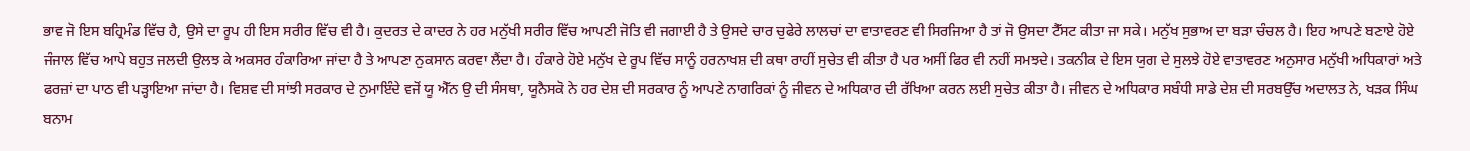ਭਾਵ ਜੋ ਇਸ ਬਹ੍ਰਿਮੰਡ ਵਿੱਚ ਹੈ, ਉਸੇ ਦਾ ਰੂਪ ਹੀ ਇਸ ਸਰੀਰ ਵਿੱਚ ਵੀ ਹੈ। ਕੁਦਰਤ ਦੇ ਕਾਦਰ ਨੇ ਹਰ ਮਨੁੱਖੀ ਸਰੀਰ ਵਿੱਚ ਆਪਣੀ ਜੋਤਿ ਵੀ ਜਗਾਈ ਹੈ ਤੇ ਉਸਦੇ ਚਾਰ ਚੁਫੇਰੇ ਲਾਲਚਾਂ ਦਾ ਵਾਤਾਵਰਣ ਵੀ ਸਿਰਜਿਆ ਹੈ ਤਾਂ ਜੋ ਉਸਦਾ ਟੈੱਸਟ ਕੀਤਾ ਜਾ ਸਕੇ। ਮਨੁੱਖ ਸੁਭਾਅ ਦਾ ਬੜਾ ਚੰਚਲ ਹੈ। ਇਹ ਆਪਣੇ ਬਣਾਏ ਹੋਏ ਜੰਜਾਲ ਵਿੱਚ ਆਪੇ ਬਹੁਤ ਜਲਦੀ ਉਲਝ ਕੇ ਅਕਸਰ ਹੰਕਾਰਿਆ ਜਾਂਦਾ ਹੈ ਤੇ ਆਪਣਾ ਨੁਕਸਾਨ ਕਰਵਾ ਲੈਂਦਾ ਹੈ। ਹੰਕਾਰੇ ਹੋਏ ਮਨੁੱਖ ਦੇ ਰੂਪ ਵਿੱਚ ਸਾਨੂੰ ਹਰਨਾਖਸ਼ ਦੀ ਕਥਾ ਰਾਹੀਂ ਸੁਚੇਤ ਵੀ ਕੀਤਾ ਹੈ ਪਰ ਅਸੀਂ ਫਿਰ ਵੀ ਨਹੀਂ ਸਮਝਦੇ। ਤਕਨੀਕ ਦੇ ਇਸ ਯੁਗ ਦੇ ਸੁਲਝੇ ਹੋਏ ਵਾਤਾਵਰਣ ਅਨੁਸਾਰ ਮਨੁੱਖੀ ਅਧਿਕਾਰਾਂ ਅਤੇ ਫਰਜ਼ਾਂ ਦਾ ਪਾਠ ਵੀ ਪੜ੍ਹਾਇਆ ਜਾਂਦਾ ਹੈ। ਵਿਸ਼ਵ ਦੀ ਸਾਂਝੀ ਸਰਕਾਰ ਦੇ ਨੁਮਾਇੰਦੇ ਵਜੋਂ ਯੂ ਐੱਨ ਉ ਦੀ ਸੰਸਥਾ, ਯੂਨੈਸਕੋ ਨੇ ਹਰ ਦੇਸ਼ ਦੀ ਸਰਕਾਰ ਨੂੰ ਆਪਣੇ ਨਾਗਰਿਕਾਂ ਨੂੰ ਜੀਵਨ ਦੇ ਅਧਿਕਾਰ ਦੀ ਰੱਖਿਆ ਕਰਨ ਲਈ ਸੁਚੇਤ ਕੀਤਾ ਹੈ। ਜੀਵਨ ਦੇ ਅਧਿਕਾਰ ਸਬੰਧੀ ਸਾਡੇ ਦੇਸ਼ ਦੀ ਸਰਬਉੱਚ ਅਦਾਲਤ ਨੇ, ਖੜਕ ਸਿੰਘ ਬਨਾਮ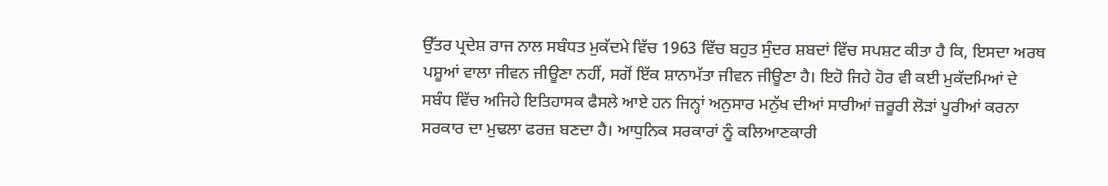ਉੱਤਰ ਪ੍ਰਦੇਸ਼ ਰਾਜ ਨਾਲ ਸਬੰਧਤ ਮੁਕੱਦਮੇ ਵਿੱਚ 1963 ਵਿੱਚ ਬਹੁਤ ਸੁੰਦਰ ਸ਼ਬਦਾਂ ਵਿੱਚ ਸਪਸ਼ਟ ਕੀਤਾ ਹੈ ਕਿ, ਇਸਦਾ ਅਰਥ ਪਸ਼ੂਆਂ ਵਾਲਾ ਜੀਵਨ ਜੀਊਣਾ ਨਹੀਂ, ਸਗੋਂ ਇੱਕ ਸ਼ਾਨਾਮੱਤਾ ਜੀਵਨ ਜੀਊਣਾ ਹੈ। ਇਹੋ ਜਿਹੇ ਹੋਰ ਵੀ ਕਈ ਮੁਕੱਦਮਿਆਂ ਦੇ ਸਬੰਧ ਵਿੱਚ ਅਜਿਹੇ ਇਤਿਹਾਸਕ ਫੈਸਲੇ ਆਏ ਹਨ ਜਿਨ੍ਹਾਂ ਅਨੁਸਾਰ ਮਨੁੱਖ ਦੀਆਂ ਸਾਰੀਆਂ ਜ਼ਰੂਰੀ ਲੋੜਾਂ ਪੂਰੀਆਂ ਕਰਨਾ ਸਰਕਾਰ ਦਾ ਮੁਢਲਾ ਫਰਜ਼ ਬਣਦਾ ਹੈ। ਆਧੁਨਿਕ ਸਰਕਾਰਾਂ ਨੂੰ ਕਲਿਆਣਕਾਰੀ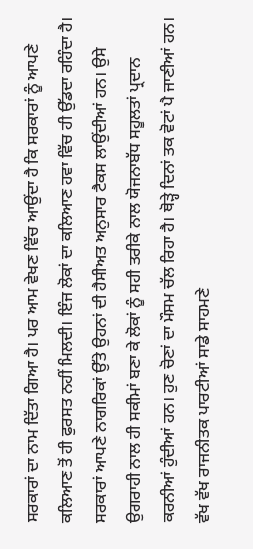ਸਰਕਾਰਾਂ ਦਾ ਨਾਮ ਦਿੱਤਾ ਗਿਆ ਹੈ। ਪਰ ਆਮ ਵੇਖਣ ਵਿੱਚ ਆਉਂਦਾ ਹੈ ਕਿ ਸਰਕਾਰਾਂ ਨੂੰ ਆਪਣੇ ਕਲਿਆਣ ਤੋਂ ਹੀ ਫੁਰਸਤ ਨਹੀਂ ਮਿਲਦੀ। ਇੰਜ ਲੋਕਾਂ ਦਾ ਕਲਿਆਣ ਹਵਾ ਵਿੱਚ ਹੀ ਉੱਡਦਾ ਰਹਿੰਦਾ ਹੈ।
ਸਰਕਾਰਾਂ ਆਪਣੇ ਨਾਗਰਿਕਾਂ ਉੱਤੇ ਉਹਨਾਂ ਦੀ ਹੈਸੀਅਤ ਅਨੁਸਾਰ ਟੈਕਸ ਲਾਉਂਦੀਆਂ ਹਨ। ਉਸੇ ਉਗਰਾਹੀ ਨਾਲ ਹੀ ਸਕੀਮਾਂ ਬਣਾ ਕੇ ਲੋਕਾਂ ਨੂੰ ਸਹੀ ਤਰੀਕੇ ਨਾਲ ਯੋਜਨਾਬੱਧ ਸਹੂਲਤਾਂ ਪ੍ਰਦਾਨ ਕਰਨੀਆਂ ਹੁੰਦੀਆਂ ਹਨ। ਹੁਣ ਚੋਣਾਂ ਦਾ ਮੌਸਮ ਚੱਲ ਰਿਹਾ ਹੈ। ਥੋੜ੍ਹੇ ਦਿਨਾਂ ਤਕ ਵੋਟਾਂ ਪੈ ਜਾਣੀਆਂ ਹਨ। ਵੱਖ ਵੱਖ ਰਾਜਨੀਤਕ ਪਾਰਟੀਆਂ ਸਾਡੇ ਸਾਹਮਣੇ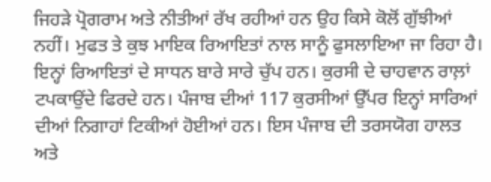ਜਿਹੜੇ ਪ੍ਰੋਗਰਾਮ ਅਤੇ ਨੀਤੀਆਂ ਰੱਖ ਰਹੀਆਂ ਹਨ ਉਹ ਕਿਸੇ ਕੋਲੋਂ ਗੁੱਝੀਆਂ ਨਹੀਂ। ਮੁਫਤ ਤੇ ਕੁਝ ਮਾਇਕ ਰਿਆਇਤਾਂ ਨਾਲ ਸਾਨੂੰ ਫੁਸਲਾਇਆ ਜਾ ਰਿਹਾ ਹੈ। ਇਨ੍ਹਾਂ ਰਿਆਇਤਾਂ ਦੇ ਸਾਧਨ ਬਾਰੇ ਸਾਰੇ ਚੁੱਪ ਹਨ। ਕੁਰਸੀ ਦੇ ਚਾਹਵਾਨ ਰਾਲ਼ਾਂ ਟਪਕਾਉਂਦੇ ਫਿਰਦੇ ਹਨ। ਪੰਜਾਬ ਦੀਆਂ 117 ਕੁਰਸੀਆਂ ਉੱਪਰ ਇਨ੍ਹਾਂ ਸਾਰਿਆਂ ਦੀਆਂ ਨਿਗਾਹਾਂ ਟਿਕੀਆਂ ਹੋਈਆਂ ਹਨ। ਇਸ ਪੰਜਾਬ ਦੀ ਤਰਸਯੋਗ ਹਾਲਤ ਅਤੇ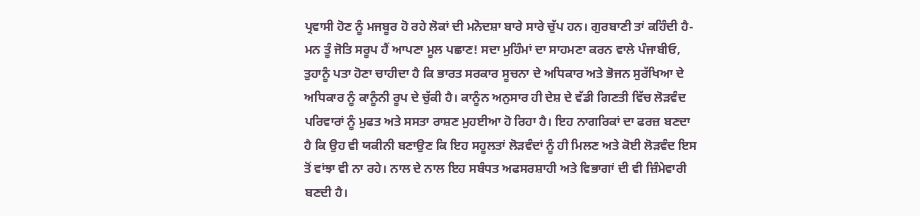ਪ੍ਰਵਾਸੀ ਹੋਣ ਨੂੰ ਮਜਬੂਰ ਹੋ ਰਹੇ ਲੋਕਾਂ ਦੀ ਮਨੋਦਸ਼ਾ ਬਾਰੇ ਸਾਰੇ ਚੁੱਪ ਹਨ। ਗੁਰਬਾਣੀ ਤਾਂ ਕਹਿੰਦੀ ਹੈ- ਮਨ ਤੂੰ ਜੋਤਿ ਸਰੂਪ ਹੈਂ ਆਪਣਾ ਮੂਲ ਪਛਾਣ! ਸਦਾ ਮੁਹਿੰਮਾਂ ਦਾ ਸਾਹਮਣਾ ਕਰਨ ਵਾਲੇ ਪੰਜਾਬੀਓ, ਤੁਹਾਨੂੰ ਪਤਾ ਹੋਣਾ ਚਾਹੀਦਾ ਹੈ ਕਿ ਭਾਰਤ ਸਰਕਾਰ ਸੂਚਨਾ ਦੇ ਅਧਿਕਾਰ ਅਤੇ ਭੋਜਨ ਸੁਰੱਖਿਆ ਦੇ ਅਧਿਕਾਰ ਨੂੰ ਕਾਨੂੰਨੀ ਰੂਪ ਦੇ ਚੁੱਕੀ ਹੈ। ਕਾਨੂੰਨ ਅਨੁਸਾਰ ਹੀ ਦੇਸ਼ ਦੇ ਵੱਡੀ ਗਿਣਤੀ ਵਿੱਚ ਲੋੜਵੰਦ ਪਰਿਵਾਰਾਂ ਨੂੰ ਮੁਫਤ ਅਤੇ ਸਸਤਾ ਰਾਸ਼ਣ ਮੁਹਈਆ ਹੋ ਰਿਹਾ ਹੈ। ਇਹ ਨਾਗਰਿਕਾਂ ਦਾ ਫਰਜ਼ ਬਣਦਾ ਹੈ ਕਿ ਉਹ ਵੀ ਯਕੀਨੀ ਬਣਾਉਣ ਕਿ ਇਹ ਸਹੂਲਤਾਂ ਲੋੜਵੰਦਾਂ ਨੂੰ ਹੀ ਮਿਲਣ ਅਤੇ ਕੋਈ ਲੋੜਵੰਦ ਇਸ ਤੋਂ ਵਾਂਝਾ ਵੀ ਨਾ ਰਹੇ। ਨਾਲ ਦੇ ਨਾਲ ਇਹ ਸਬੰਧਤ ਅਫਸਰਸ਼ਾਹੀ ਅਤੇ ਵਿਭਾਗਾਂ ਦੀ ਵੀ ਜ਼ਿੰਮੇਵਾਰੀ ਬਣਦੀ ਹੈ।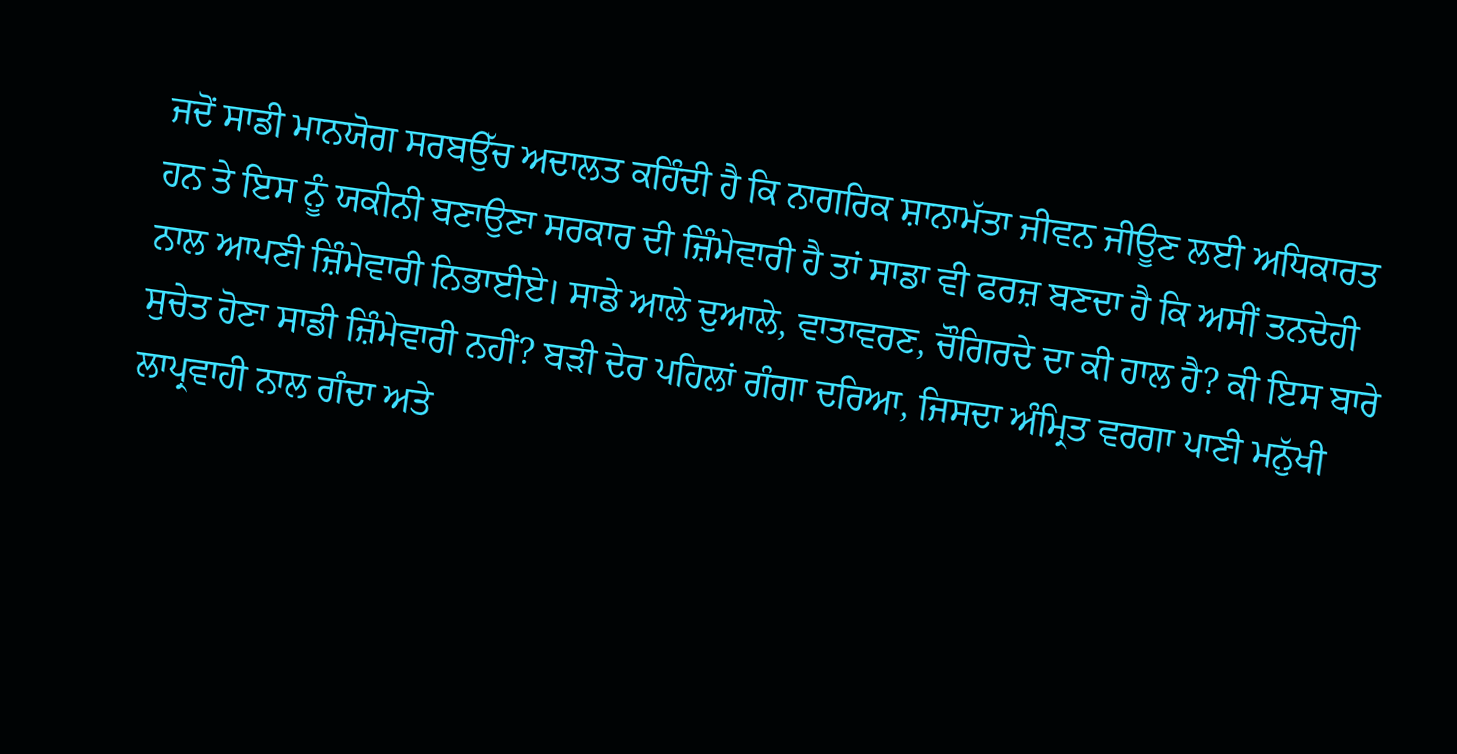ਜਦੋਂ ਸਾਡੀ ਮਾਨਯੋਗ ਸਰਬਉੱਚ ਅਦਾਲਤ ਕਹਿੰਦੀ ਹੈ ਕਿ ਨਾਗਰਿਕ ਸ਼ਾਨਾਮੱਤਾ ਜੀਵਨ ਜੀਊਣ ਲਈ ਅਧਿਕਾਰਤ ਹਨ ਤੇ ਇਸ ਨੂੰ ਯਕੀਨੀ ਬਣਾਉਣਾ ਸਰਕਾਰ ਦੀ ਜ਼ਿੰਮੇਵਾਰੀ ਹੈ ਤਾਂ ਸਾਡਾ ਵੀ ਫਰਜ਼ ਬਣਦਾ ਹੈ ਕਿ ਅਸੀਂ ਤਨਦੇਹੀ ਨਾਲ ਆਪਣੀ ਜ਼ਿੰਮੇਵਾਰੀ ਨਿਭਾਈਏ। ਸਾਡੇ ਆਲੇ ਦੁਆਲੇ, ਵਾਤਾਵਰਣ, ਚੌਗਿਰਦੇ ਦਾ ਕੀ ਹਾਲ ਹੈ? ਕੀ ਇਸ ਬਾਰੇ ਸੁਚੇਤ ਹੋਣਾ ਸਾਡੀ ਜ਼ਿੰਮੇਵਾਰੀ ਨਹੀਂ? ਬੜੀ ਦੇਰ ਪਹਿਲਾਂ ਗੰਗਾ ਦਰਿਆ, ਜਿਸਦਾ ਅੰਮ੍ਰਿਤ ਵਰਗਾ ਪਾਣੀ ਮਨੁੱਖੀ ਲਾਪ੍ਰਵਾਹੀ ਨਾਲ ਗੰਦਾ ਅਤੇ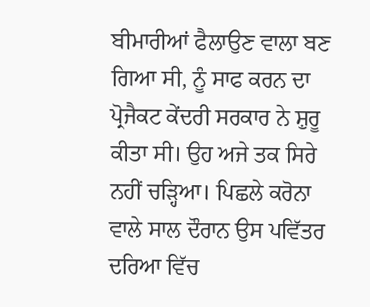ਬੀਮਾਰੀਆਂ ਫੈਲਾਉਣ ਵਾਲਾ ਬਣ ਗਿਆ ਸੀ, ਨੂੰ ਸਾਫ ਕਰਨ ਦਾ ਪ੍ਰੋਜੈਕਟ ਕੇਂਦਰੀ ਸਰਕਾਰ ਨੇ ਸ਼ੁਰੂ ਕੀਤਾ ਸੀ। ਉਹ ਅਜੇ ਤਕ ਸਿਰੇ ਨਹੀਂ ਚੜ੍ਹਿਆ। ਪਿਛਲੇ ਕਰੋਨਾ ਵਾਲੇ ਸਾਲ ਦੌਰਾਨ ਉਸ ਪਵਿੱਤਰ ਦਰਿਆ ਵਿੱਚ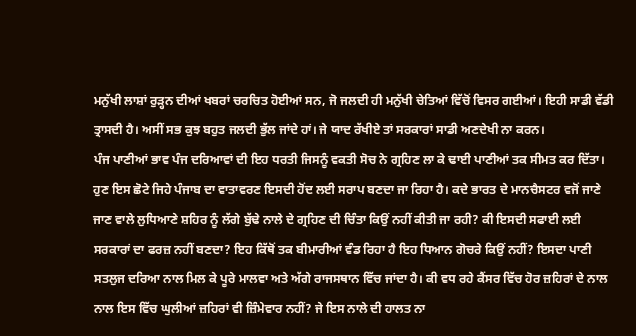ਮਨੁੱਖੀ ਲਾਸ਼ਾਂ ਰੁੜ੍ਹਨ ਦੀਆਂ ਖਬਰਾਂ ਚਰਚਿਤ ਹੋਈਆਂ ਸਨ, ਜੋ ਜਲਦੀ ਹੀ ਮਨੁੱਖੀ ਚੇਤਿਆਂ ਵਿੱਚੋਂ ਵਿਸਰ ਗਈਆਂ। ਇਹੀ ਸਾਡੀ ਵੱਡੀ ਤ੍ਰਾਸਦੀ ਹੈ। ਅਸੀਂ ਸਭ ਕੁਝ ਬਹੁਤ ਜਲਦੀ ਭੁੱਲ ਜਾਂਦੇ ਹਾਂ। ਜੇ ਯਾਦ ਰੱਖੀਏ ਤਾਂ ਸਰਕਾਰਾਂ ਸਾਡੀ ਅਣਦੇਖੀ ਨਾ ਕਰਨ।
ਪੰਜ ਪਾਣੀਆਂ ਭਾਵ ਪੰਜ ਦਰਿਆਵਾਂ ਦੀ ਇਹ ਧਰਤੀ ਜਿਸਨੂੰ ਵਕਤੀ ਸੋਚ ਨੇ ਗ੍ਰਹਿਣ ਲਾ ਕੇ ਢਾਈ ਪਾਣੀਆਂ ਤਕ ਸੀਮਤ ਕਰ ਦਿੱਤਾ। ਹੁਣ ਇਸ ਛੋਟੇ ਜਿਹੇ ਪੰਜਾਬ ਦਾ ਵਾਤਾਵਰਣ ਇਸਦੀ ਹੋਂਦ ਲਈ ਸਰਾਪ ਬਣਦਾ ਜਾ ਰਿਹਾ ਹੈ। ਕਦੇ ਭਾਰਤ ਦੇ ਮਾਨਚੈਸਟਰ ਵਜੋਂ ਜਾਣੇ ਜਾਣ ਵਾਲੇ ਲੁਧਿਆਣੇ ਸ਼ਹਿਰ ਨੂੰ ਲੱਗੇ ਬੁੱਢੇ ਨਾਲੇ ਦੇ ਗ੍ਰਹਿਣ ਦੀ ਚਿੰਤਾ ਕਿਉਂ ਨਹੀਂ ਕੀਤੀ ਜਾ ਰਹੀ? ਕੀ ਇਸਦੀ ਸਫਾਈ ਲਈ ਸਰਕਾਰਾਂ ਦਾ ਫਰਜ਼ ਨਹੀਂ ਬਣਦਾ? ਇਹ ਕਿੱਥੋਂ ਤਕ ਬੀਮਾਰੀਆਂ ਵੰਡ ਰਿਹਾ ਹੈ ਇਹ ਧਿਆਨ ਗੋਚਰੇ ਕਿਉਂ ਨਹੀਂ? ਇਸਦਾ ਪਾਣੀ ਸਤਲੁਜ ਦਰਿਆ ਨਾਲ ਮਿਲ ਕੇ ਪੂਰੇ ਮਾਲਵਾ ਅਤੇ ਅੱਗੇ ਰਾਜਸਥਾਨ ਵਿੱਚ ਜਾਂਦਾ ਹੈ। ਕੀ ਵਧ ਰਹੇ ਕੈਂਸਰ ਵਿੱਚ ਹੋਰ ਜ਼ਹਿਰਾਂ ਦੇ ਨਾਲ ਨਾਲ ਇਸ ਵਿੱਚ ਘੁਲੀਆਂ ਜ਼ਹਿਰਾਂ ਵੀ ਜ਼ਿੰਮੇਵਾਰ ਨਹੀਂ? ਜੇ ਇਸ ਨਾਲੇ ਦੀ ਹਾਲਤ ਨਾ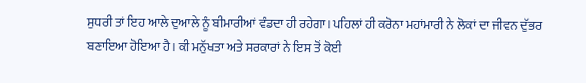ਸੁਧਰੀ ਤਾਂ ਇਹ ਆਲੇ ਦੁਆਲੇ ਨੂੰ ਬੀਮਾਰੀਆਂ ਵੰਡਦਾ ਹੀ ਰਹੇਗਾ। ਪਹਿਲਾਂ ਹੀ ਕਰੋਨਾ ਮਹਾਂਮਾਰੀ ਨੇ ਲੋਕਾਂ ਦਾ ਜੀਵਨ ਦੁੱਭਰ ਬਣਾਇਆ ਹੋਇਆ ਹੈ। ਕੀ ਮਨੁੱਖਤਾ ਅਤੇ ਸਰਕਾਰਾਂ ਨੇ ਇਸ ਤੋਂ ਕੋਈ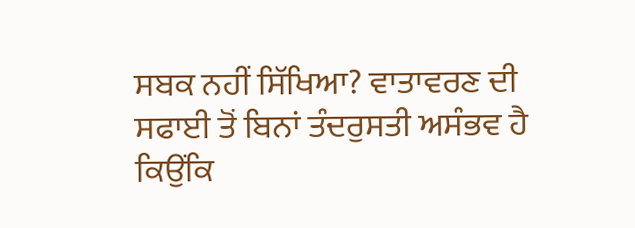ਸਬਕ ਨਹੀਂ ਸਿੱਖਿਆ? ਵਾਤਾਵਰਣ ਦੀ ਸਫਾਈ ਤੋਂ ਬਿਨਾਂ ਤੰਦਰੁਸਤੀ ਅਸੰਭਵ ਹੈ ਕਿਉਂਕਿ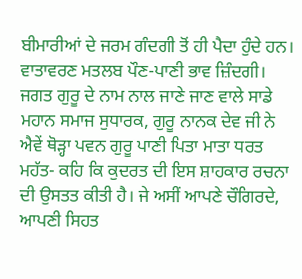ਬੀਮਾਰੀਆਂ ਦੇ ਜਰਮ ਗੰਦਗੀ ਤੋਂ ਹੀ ਪੈਦਾ ਹੁੰਦੇ ਹਨ। ਵਾਤਾਵਰਣ ਮਤਲਬ ਪੌਣ-ਪਾਣੀ ਭਾਵ ਜ਼ਿੰਦਗੀ।
ਜਗਤ ਗੁਰੂ ਦੇ ਨਾਮ ਨਾਲ ਜਾਣੇ ਜਾਣ ਵਾਲੇ ਸਾਡੇ ਮਹਾਨ ਸਮਾਜ ਸੁਧਾਰਕ, ਗੁਰੂ ਨਾਨਕ ਦੇਵ ਜੀ ਨੇ ਐਵੇਂ ਥੋੜ੍ਹਾ ਪਵਨ ਗੁਰੂ ਪਾਣੀ ਪਿਤਾ ਮਾਤਾ ਧਰਤ ਮਹੱਤ- ਕਹਿ ਕਿ ਕੁਦਰਤ ਦੀ ਇਸ ਸ਼ਾਹਕਾਰ ਰਚਨਾ ਦੀ ਉਸਤਤ ਕੀਤੀ ਹੈ। ਜੇ ਅਸੀਂ ਆਪਣੇ ਚੌਗਿਰਦੇ, ਆਪਣੀ ਸਿਹਤ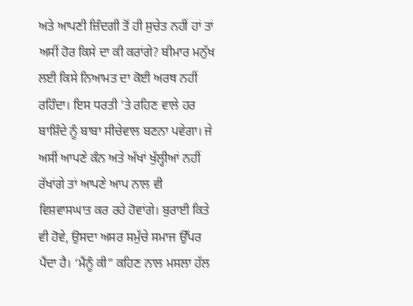ਅਤੇ ਆਪਣੀ ਜ਼ਿੰਦਗੀ ਤੋਂ ਹੀ ਸੁਚੇਤ ਨਹੀਂ ਹਾਂ ਤਾਂ ਅਸੀਂ ਹੋਰ ਕਿਸੇ ਦਾ ਕੀ ਕਰਾਂਗੇ? ਬੀਮਾਰ ਮਨੁੱਖ ਲਈ ਕਿਸੇ ਨਿਆਮਤ ਦਾ ਕੋਈ ਅਰਥ ਨਹੀਂ ਰਹਿੰਦਾ। ਇਸ ਧਰਤੀ ’ਤੇ ਰਹਿਣ ਵਾਲੇ ਹਰ ਬਾਸ਼ਿੰਦੇ ਨੂੰ ਬਾਬਾ ਸੀਚੇਵਾਲ ਬਣਨਾ ਪਵੇਗਾ। ਜੇ ਅਸੀਂ ਆਪਣੇ ਕੰਨ ਅਤੇ ਅੱਖਾਂ ਖੁੱਲ੍ਹੀਆਂ ਨਹੀਂ ਰੱਖਾਂਗੇ ਤਾਂ ਆਪਣੇ ਆਪ ਨਾਲ ਵੀ ਵਿਸ਼ਵਾਸਘਾਤ ਕਰ ਰਹੇ ਹੋਵਾਂਗੇ। ਬੁਰਾਈ ਕਿਤੇ ਵੀ ਹੋਵੇ, ਉਸਦਾ ਅਸਰ ਸਮੁੱਚੇ ਸਮਾਜ ਉੱਪਰ ਪੈਂਦਾ ਹੈ। ‘ਮੈਂਨੂੰ ਕੀ” ਕਹਿਣ ਨਾਲ ਮਸਲਾ ਹੱਲ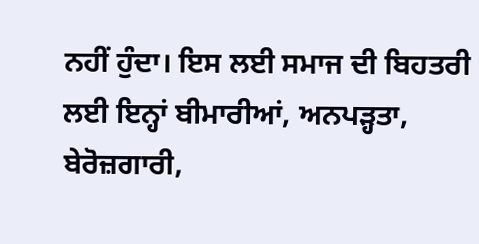ਨਹੀਂ ਹੁੰਦਾ। ਇਸ ਲਈ ਸਮਾਜ ਦੀ ਬਿਹਤਰੀ ਲਈ ਇਨ੍ਹਾਂ ਬੀਮਾਰੀਆਂ, ਅਨਪੜ੍ਹਤਾ, ਬੇਰੋਜ਼ਗਾਰੀ,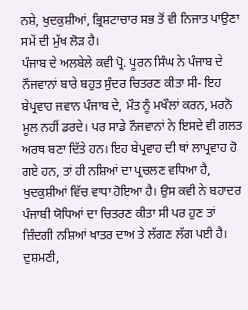ਨਸ਼ੇ, ਖੁਦਕੁਸ਼ੀਆਂ, ਭ੍ਰਿਸ਼ਟਾਚਾਰ ਸਭ ਤੋਂ ਵੀ ਨਿਜਾਤ ਪਾਉਣਾ ਸਮੇਂ ਦੀ ਮੁੱਖ ਲੋੜ ਹੈ।
ਪੰਜਾਬ ਦੇ ਅਲਬੇਲੇ ਕਵੀ ਪ੍ਰੋ. ਪੂਰਨ ਸਿੰਘ ਨੇ ਪੰਜਾਬ ਦੇ ਨੌਜਵਾਨਾਂ ਬਾਰੇ ਬਹੁਤ ਸੁੰਦਰ ਚਿਤਰਣ ਕੀਤਾ ਸੀ- ਇਹ ਬੇਪ੍ਰਵਾਹ ਜਵਾਨ ਪੰਜਾਬ ਦੇ, ਮੌਤ ਨੂੰ ਮਖੌਲਾਂ ਕਰਨ, ਮਰਨੋ ਮੂਲ ਨਹੀਂ ਡਰਦੇ। ਪਰ ਸਾਡੇ ਨੌਜਵਾਨਾਂ ਨੇ ਇਸਦੇ ਵੀ ਗਲਤ ਅਰਥ ਬਣਾ ਦਿੱਤੇ ਹਨ। ਇਹ ਬੇਪ੍ਰਵਾਹ ਦੀ ਥਾਂ ਲਾਪ੍ਰਵਾਹ ਹੋ ਗਏ ਹਨ, ਤਾਂ ਹੀ ਨਸ਼ਿਆਂ ਦਾ ਪ੍ਰਚਲਣ ਵਧਿਆ ਹੈ, ਖੁਦਕੁਸ਼ੀਆਂ ਵਿੱਚ ਵਾਧਾ ਹੋਇਆ ਹੈ। ਉਸ ਕਵੀ ਨੇ ਬਹਾਦਰ ਪੰਜਾਬੀ ਯੋਧਿਆਂ ਦਾ ਚਿਤਰਣ ਕੀਤਾ ਸੀ ਪਰ ਹੁਣ ਤਾਂ ਜ਼ਿੰਦਗੀ ਨਸ਼ਿਆਂ ਖਾਤਰ ਦਾਅ ਤੇ ਲੱਗਣ ਲੱਗ ਪਈ ਹੈ। ਦੁਸ਼ਮਣੀ,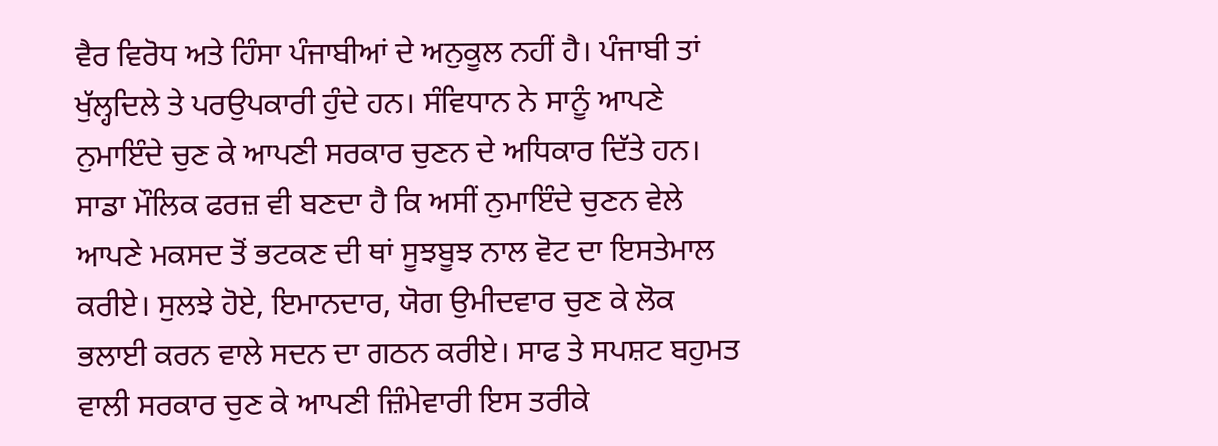ਵੈਰ ਵਿਰੋਧ ਅਤੇ ਹਿੰਸਾ ਪੰਜਾਬੀਆਂ ਦੇ ਅਨੁਕੂਲ ਨਹੀਂ ਹੈ। ਪੰਜਾਬੀ ਤਾਂ ਖੁੱਲ੍ਹਦਿਲੇ ਤੇ ਪਰਉਪਕਾਰੀ ਹੁੰਦੇ ਹਨ। ਸੰਵਿਧਾਨ ਨੇ ਸਾਨੂੰ ਆਪਣੇ ਨੁਮਾਇੰਦੇ ਚੁਣ ਕੇ ਆਪਣੀ ਸਰਕਾਰ ਚੁਣਨ ਦੇ ਅਧਿਕਾਰ ਦਿੱਤੇ ਹਨ। ਸਾਡਾ ਮੌਲਿਕ ਫਰਜ਼ ਵੀ ਬਣਦਾ ਹੈ ਕਿ ਅਸੀਂ ਨੁਮਾਇੰਦੇ ਚੁਣਨ ਵੇਲੇ ਆਪਣੇ ਮਕਸਦ ਤੋਂ ਭਟਕਣ ਦੀ ਥਾਂ ਸੂਝਬੂਝ ਨਾਲ ਵੋਟ ਦਾ ਇਸਤੇਮਾਲ ਕਰੀਏ। ਸੁਲਝੇ ਹੋਏ, ਇਮਾਨਦਾਰ, ਯੋਗ ਉਮੀਦਵਾਰ ਚੁਣ ਕੇ ਲੋਕ ਭਲਾਈ ਕਰਨ ਵਾਲੇ ਸਦਨ ਦਾ ਗਠਨ ਕਰੀਏ। ਸਾਫ ਤੇ ਸਪਸ਼ਟ ਬਹੁਮਤ ਵਾਲੀ ਸਰਕਾਰ ਚੁਣ ਕੇ ਆਪਣੀ ਜ਼ਿੰਮੇਵਾਰੀ ਇਸ ਤਰੀਕੇ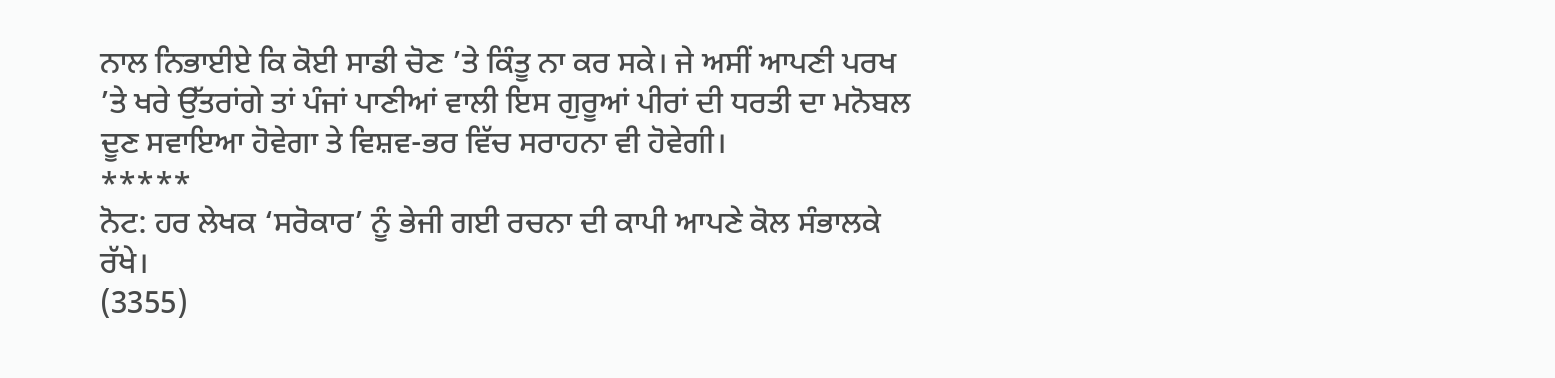ਨਾਲ ਨਿਭਾਈਏ ਕਿ ਕੋਈ ਸਾਡੀ ਚੋਣ ’ਤੇ ਕਿੰਤੂ ਨਾ ਕਰ ਸਕੇ। ਜੇ ਅਸੀਂ ਆਪਣੀ ਪਰਖ ’ਤੇ ਖਰੇ ਉੱਤਰਾਂਗੇ ਤਾਂ ਪੰਜਾਂ ਪਾਣੀਆਂ ਵਾਲੀ ਇਸ ਗੁਰੂਆਂ ਪੀਰਾਂ ਦੀ ਧਰਤੀ ਦਾ ਮਨੋਬਲ ਦੂਣ ਸਵਾਇਆ ਹੋਵੇਗਾ ਤੇ ਵਿਸ਼ਵ-ਭਰ ਵਿੱਚ ਸਰਾਹਨਾ ਵੀ ਹੋਵੇਗੀ।
*****
ਨੋਟ: ਹਰ ਲੇਖਕ ‘ਸਰੋਕਾਰ’ ਨੂੰ ਭੇਜੀ ਗਈ ਰਚਨਾ ਦੀ ਕਾਪੀ ਆਪਣੇ ਕੋਲ ਸੰਭਾਲਕੇ ਰੱਖੇ।
(3355)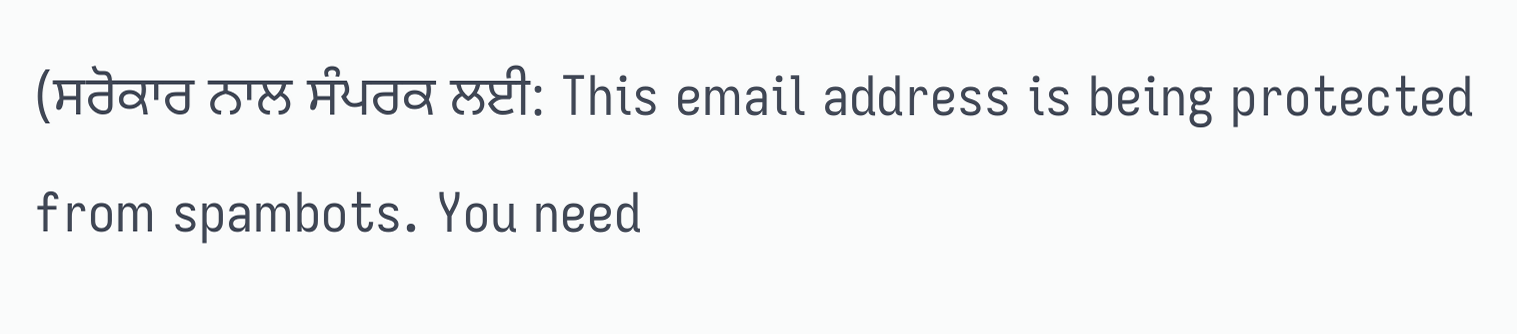(ਸਰੋਕਾਰ ਨਾਲ ਸੰਪਰਕ ਲਈ: This email address is being protected from spambots. You need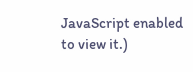JavaScript enabled to view it.)